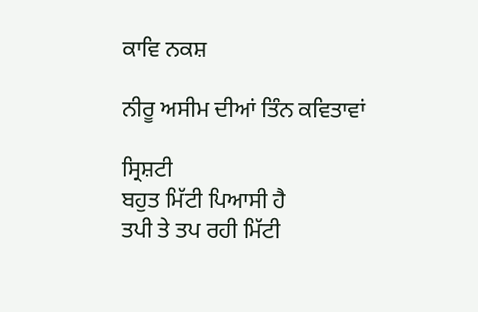ਕਾਵਿ ਨਕਸ਼

ਨੀਰੂ ਅਸੀਮ ਦੀਆਂ ਤਿੰਨ ਕਵਿਤਾਵਾਂ

ਸ੍ਰਿਸ਼ਟੀ
ਬਹੁਤ ਮਿੱਟੀ ਪਿਆਸੀ ਹੈ
ਤਪੀ ਤੇ ਤਪ ਰਹੀ ਮਿੱਟੀ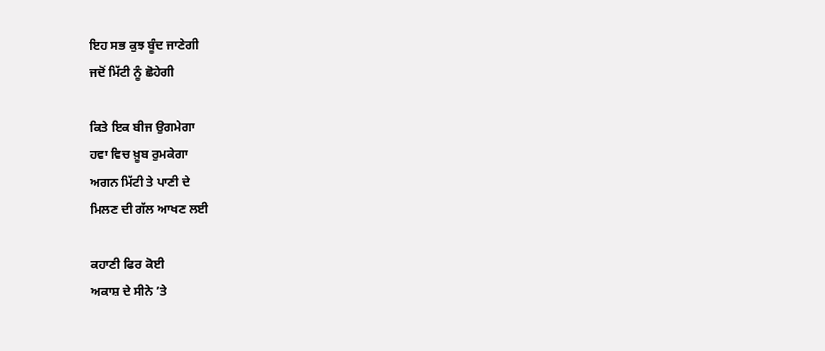ਇਹ ਸਭ ਕੁਝ ਬੂੰਦ ਜਾਣੇਗੀ
ਜਦੋਂ ਮਿੱਟੀ ਨੂੰ ਛੋਹੇਗੀ

ਕਿਤੇ ਇਕ ਬੀਜ ਉਗਮੇਗਾ
ਹਵਾ ਵਿਚ ਖ਼ੂਬ ਰੁਮਕੇਗਾ
ਅਗਨ ਮਿੱਟੀ ਤੇ ਪਾਣੀ ਦੇ
ਮਿਲਣ ਦੀ ਗੱਲ ਆਖਣ ਲਈ

ਕਹਾਣੀ ਫਿਰ ਕੋਈ
ਅਕਾਸ਼ ਦੇ ਸੀਨੇ ’ਤੇ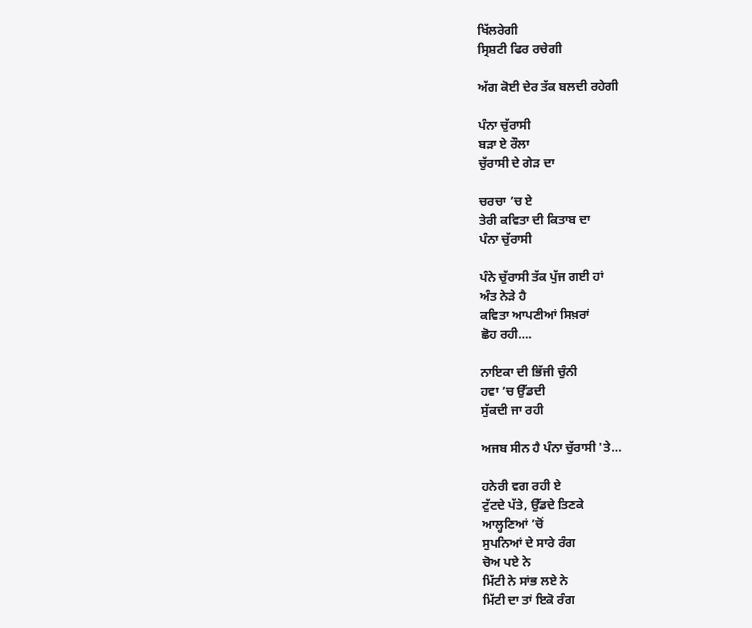ਖਿੱਲਰੇਗੀ
ਸ੍ਰਿਸ਼ਟੀ ਫਿਰ ਰਚੇਗੀ

ਅੱਗ ਕੋਈ ਦੇਰ ਤੱਕ ਬਲਦੀ ਰਹੇਗੀ

ਪੰਨਾ ਚੁੱਰਾਸੀ
ਬੜਾ ਏ ਰੌਲਾ
ਚੁੱਰਾਸੀ ਦੇ ਗੇੜ ਦਾ

ਚਰਚਾ ’ਚ ਏ
ਤੇਰੀ ਕਵਿਤਾ ਦੀ ਕਿਤਾਬ ਦਾ
ਪੰਨਾ ਚੁੱਰਾਸੀ

ਪੰਨੇ ਚੁੱਰਾਸੀ ਤੱਕ ਪੁੱਜ ਗਈ ਹਾਂ
ਅੰਤ ਨੇੜੇ ਹੈ
ਕਵਿਤਾ ਆਪਣੀਆਂ ਸਿਖ਼ਰਾਂ
ਛੋਹ ਰਹੀ….

ਨਾਇਕਾ ਦੀ ਭਿੱਜੀ ਚੁੰਨੀ
ਹਵਾ ’ਚ ਉੱਡਦੀ
ਸੁੱਕਦੀ ਜਾ ਰਹੀ

ਅਜਬ ਸੀਨ ਹੈ ਪੰਨਾ ਚੁੱਰਾਸੀ 'ਤੇ…

ਹਨੇਰੀ ਵਗ ਰਹੀ ਏ
ਟੁੱਟਦੇ ਪੱਤੇ, ਉੱਡਦੇ ਤਿਣਕੇ
ਆਲ੍ਹਣਿਆਂ ’ਚੋਂ
ਸੁਪਨਿਆਂ ਦੇ ਸਾਰੇ ਰੰਗ
ਚੋਅ ਪਏ ਨੇ
ਮਿੱਟੀ ਨੇ ਸਾਂਭ ਲਏ ਨੇ
ਮਿੱਟੀ ਦਾ ਤਾਂ ਇਕੋ ਰੰਗ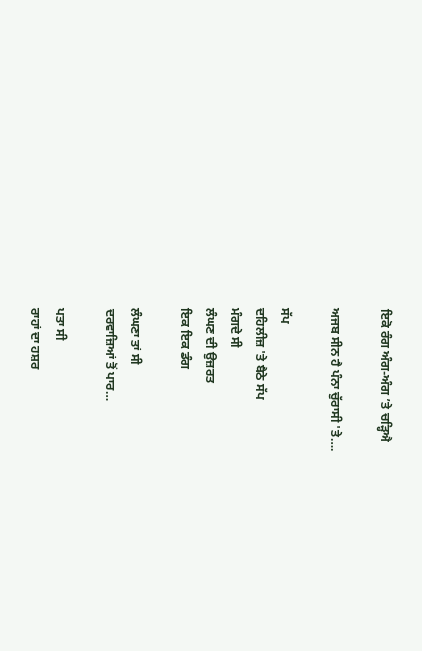ਇਕੋ ਰੰਗ ਅੰਗ-ਅੰਗ ’ਤੇ ਚੜ੍ਹਿਐ

ਅਜਬ ਸੀਨ ਹੈ ਪੰਨਾ ਚੁੱਰਾਸੀ 'ਤੇ….

ਸੱਪ
ਦਹਿਲੀਜ਼ 'ਤੇ ਬੈਠੇ ਸੱਪ
ਮੰਗਦੇ ਸੀ
ਲੰਘਣ ਦੀ ਉਜ਼ਰਤ
ਇਕ ਇਕ ਡੰਗ

ਲੰਘਣਾ ਤਾਂ ਸੀ
ਦਰਵਾਜ਼ਿਆਂ ਤੋਂ ਪਾਰ…

ਪਤਾ ਸੀ
ਰਾਹਾਂ ਦਾ ਹਸ਼ਰ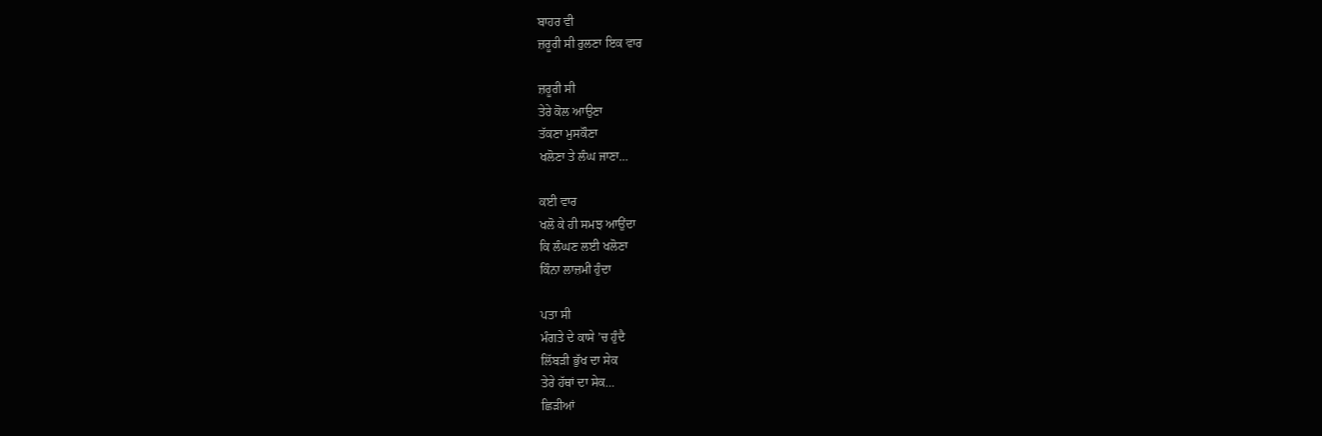ਬਾਹਰ ਵੀ
ਜ਼ਰੂਰੀ ਸੀ ਰੁਲਣਾ ਇਕ ਵਾਰ

ਜ਼ਰੂਰੀ ਸੀ
ਤੇਰੇ ਕੋਲ ਆਉਣਾ
ਤੱਕਣਾ ਮੁਸਕੌਣਾ
ਖਲੋਣਾ ਤੇ ਲੰਘ ਜਾਣਾ…

ਕਈ ਵਾਰ
ਖਲੋ ਕੇ ਹੀ ਸਮਝ ਆਉਂਦਾ
ਕਿ ਲੰਘਣ ਲਈ ਖਲੋਣਾ
ਕਿੰਨਾ ਲਾਜ਼ਮੀ ਹੁੰਦਾ

ਪਤਾ ਸੀ
ਮੰਗਤੇ ਦੇ ਕਾਸੇ ’ਚ ਹੁੰਦੈ
ਲਿੱਬੜੀ ਭੁੱਖ ਦਾ ਸੇਕ
ਤੇਰੇ ਹੱਥਾਂ ਦਾ ਸੇਕ…
ਛਿੜੀਆਂ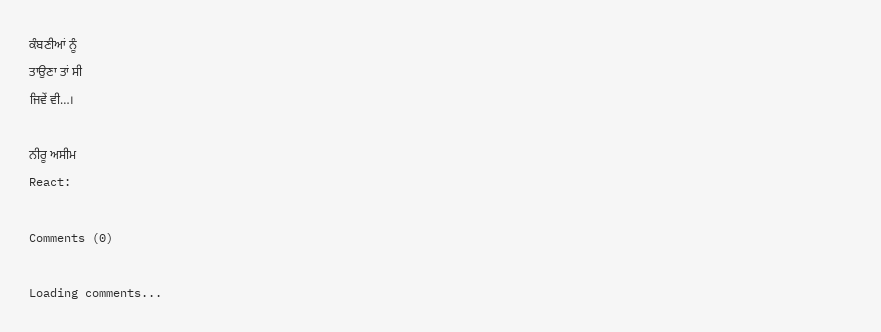ਕੰਬਣੀਆਂ ਨੂੰ
ਤਾਉਣਾ ਤਾਂ ਸੀ
ਜਿਵੇਂ ਵੀ…।

ਨੀਰੂ ਅਸੀਮ
React:

Comments (0)

Loading comments...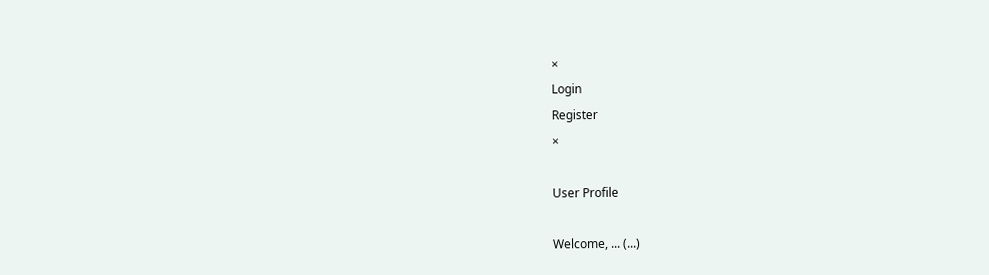×
Login
Register
×

User Profile

Welcome, ... (...)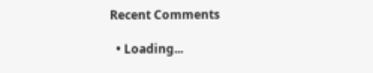Recent Comments

  • Loading...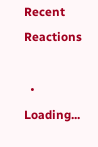Recent Reactions

  • Loading...